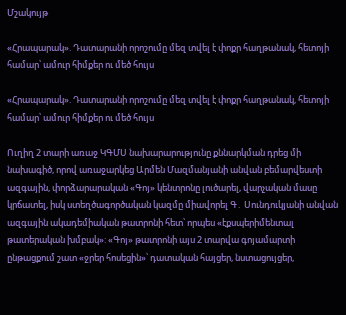Մշակույթ

«Հրապարակ». Դատարանի որոշումը մեզ տվել է փոքր հաղթանակ, հետոյի համար՝ ամուր հիմքեր ու մեծ հույս

«Հրապարակ». Դատարանի որոշումը մեզ տվել է փոքր հաղթանակ, հետոյի համար՝ ամուր հիմքեր ու մեծ հույս

Ուղիղ 2 տարի առաջ ԿԳՄՍ նախարարությունը քննարկման դրեց մի նախագիծ, որով առաջարկեց Արմեն Մազմանյանի անվան բեմարվեստի ազգային, փորձարարական «Գոյ» կենտրոնը լուծարել, վարչական մասը կրճատել, իսկ ստեղծագործական կազմը միավորել Գ․ Սունդուկյանի անվան ազգային ակադեմիական թատրոնի հետ՝ որպես «էքսպերիմենտալ թատերական խմբակ»: «Գոյ» թատրոնի այս 2 տարվա գոյամարտի ընթացքում շատ «ջրեր հոսեցին»՝ դատական հայցեր, նստացույցեր,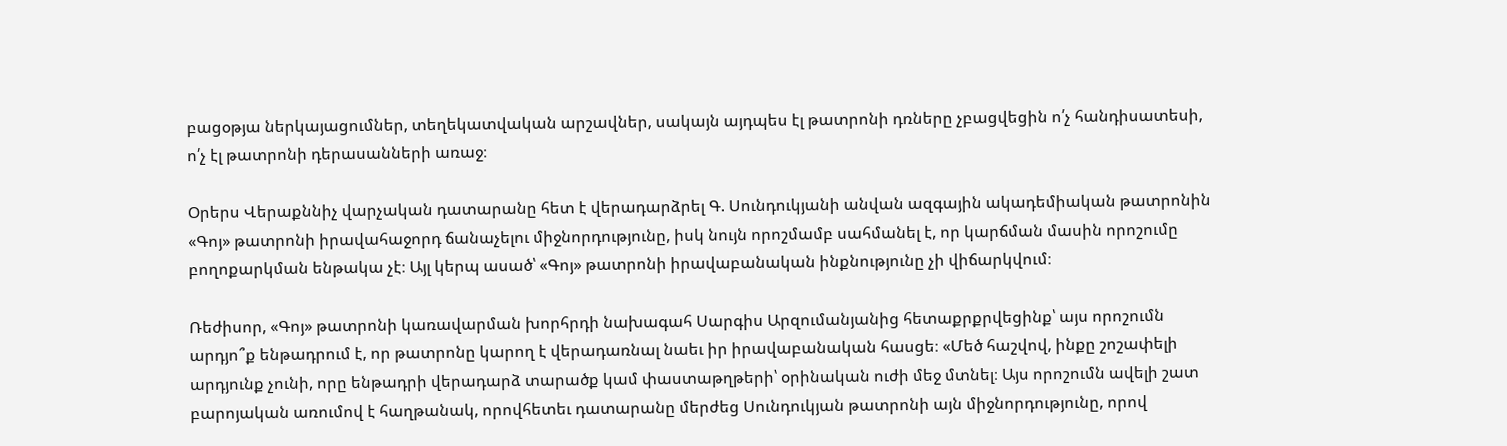բացօթյա ներկայացումներ, տեղեկատվական արշավներ, սակայն այդպես էլ թատրոնի դռները չբացվեցին ո՛չ հանդիսատեսի, ո՛չ էլ թատրոնի դերասանների առաջ։

Օրերս Վերաքննիչ վարչական դատարանը հետ է վերադարձրել Գ. Սունդուկյանի անվան ազգային ակադեմիական թատրոնին «Գոյ» թատրոնի իրավահաջորդ ճանաչելու միջնորդությունը, իսկ նույն որոշմամբ սահմանել է, որ կարճման մասին որոշումը բողոքարկման ենթակա չէ։ Այլ կերպ ասած՝ «Գոյ» թատրոնի իրավաբանական ինքնությունը չի վիճարկվում։

Ռեժիսոր, «Գոյ» թատրոնի կառավարման խորհրդի նախագահ Սարգիս Արզումանյանից հետաքրքրվեցինք՝ այս որոշումն արդյո՞ք ենթադրում է, որ թատրոնը կարող է վերադառնալ նաեւ իր իրավաբանական հասցե։ «Մեծ հաշվով, ինքը շոշափելի արդյունք չունի, որը ենթադրի վերադարձ տարածք կամ փաստաթղթերի՝ օրինական ուժի մեջ մտնել։ Այս որոշումն ավելի շատ բարոյական առումով է հաղթանակ, որովհետեւ դատարանը մերժեց Սունդուկյան թատրոնի այն միջնորդությունը, որով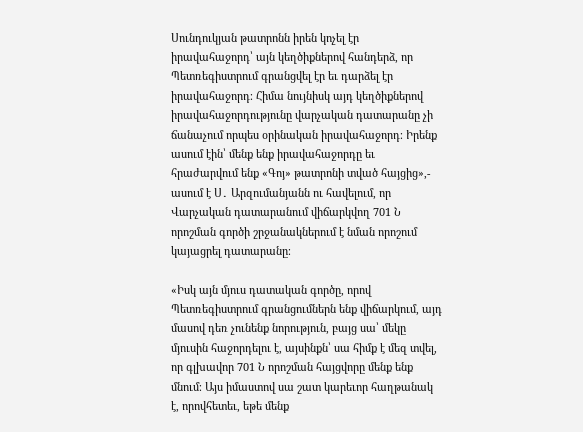Սունդուկյան թատրոնն իրեն կոչել էր իրավահաջորդ՝ այն կեղծիքներով հանդերձ, որ Պետռեգիստրում գրանցվել էր եւ դարձել էր իրավահաջորդ։ Հիմա նույնիսկ այդ կեղծիքներով իրավահաջորդությունը վարչական դատարանը չի ճանաչում որպես օրինական իրավահաջորդ։ Իրենք ասում էին՝ մենք ենք իրավահաջորդը եւ հրաժարվում ենք «Գոյ» թատրոնի տված հայցից»,- ասում է Ս․ Արզումանյանն ու հավելում, որ Վարչական դատարանում վիճարկվող 701 Ն որոշման գործի շրջանակներում է նման որոշում կայացրել դատարանը։

«Իսկ այն մյուս դատական գործը, որով Պետռեգիստրում գրանցումներն ենք վիճարկում, այդ մասով դեռ չունենք նորություն, բայց սա՝ մեկը մյուսին հաջորդելու է, այսինքն՝ սա հիմք է մեզ տվել, որ գլխավոր 701 Ն որոշման հայցվորը մենք ենք մնում։ Այս իմաստով սա շատ կարեւոր հաղթանակ է, որովհետեւ, եթե մենք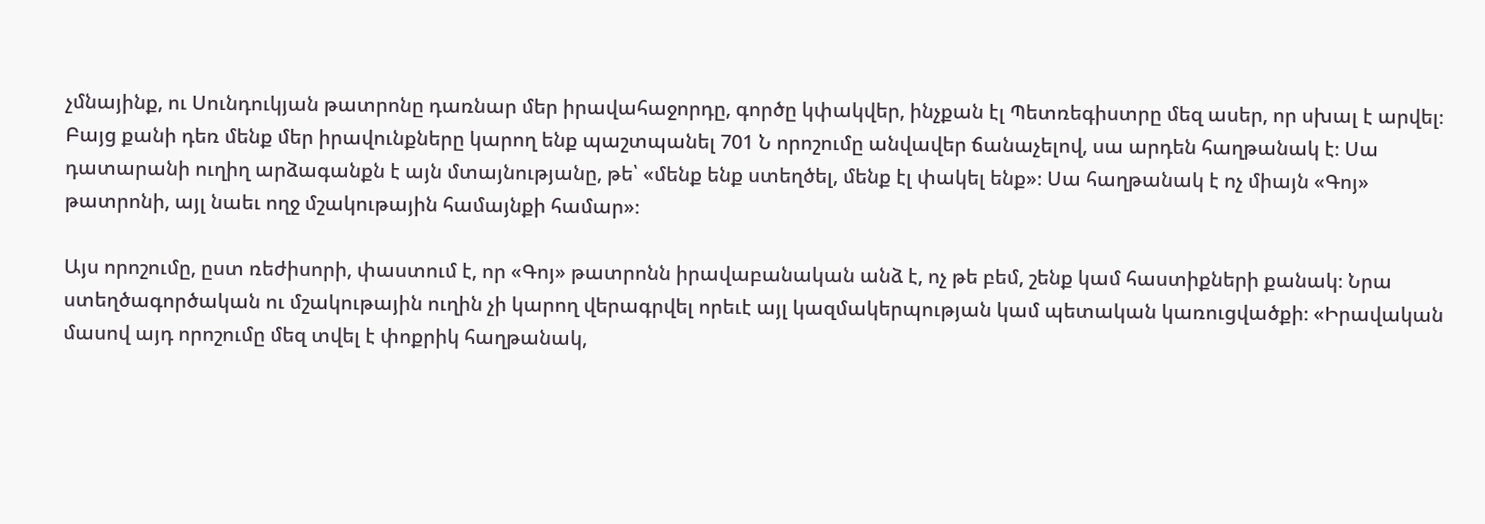չմնայինք, ու Սունդուկյան թատրոնը դառնար մեր իրավահաջորդը, գործը կփակվեր, ինչքան էլ Պետռեգիստրը մեզ ասեր, որ սխալ է արվել։ Բայց քանի դեռ մենք մեր իրավունքները կարող ենք պաշտպանել 701 Ն որոշումը անվավեր ճանաչելով, սա արդեն հաղթանակ է։ Սա դատարանի ուղիղ արձագանքն է այն մտայնությանը, թե՝ «մենք ենք ստեղծել, մենք էլ փակել ենք»։ Սա հաղթանակ է ոչ միայն «Գոյ» թատրոնի, այլ նաեւ ողջ մշակութային համայնքի համար»։

Այս որոշումը, ըստ ռեժիսորի, փաստում է, որ «Գոյ» թատրոնն իրավաբանական անձ է, ոչ թե բեմ, շենք կամ հաստիքների քանակ։ Նրա ստեղծագործական ու մշակութային ուղին չի կարող վերագրվել որեւէ այլ կազմակերպության կամ պետական կառուցվածքի։ «Իրավական մասով այդ որոշումը մեզ տվել է փոքրիկ հաղթանակ,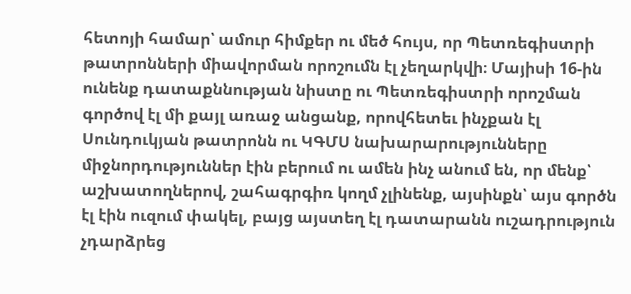հետոյի համար՝ ամուր հիմքեր ու մեծ հույս, որ Պետռեգիստրի թատրոնների միավորման որոշումն էլ չեղարկվի։ Մայիսի 16-ին ունենք դատաքննության նիստը ու Պետռեգիստրի որոշման գործով էլ մի քայլ առաջ անցանք, որովհետեւ ինչքան էլ Սունդուկյան թատրոնն ու ԿԳՄՍ նախարարությունները միջնորդություններ էին բերում ու ամեն ինչ անում են, որ մենք՝ աշխատողներով, շահագրգիռ կողմ չլինենք, այսինքն՝ այս գործն էլ էին ուզում փակել, բայց այստեղ էլ դատարանն ուշադրություն չդարձրեց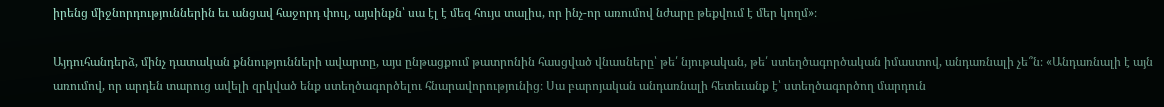իրենց միջնորդություններին եւ անցավ հաջորդ փուլ, այսինքն՝ սա էլ է մեզ հույս տալիս, որ ինչ-որ առումով նժարը թեքվում է մեր կողմ»։

Այդուհանդերձ, մինչ դատական քննությունների ավարտը, այս ընթացքում թատրոնին հասցված վնասները՝ թե՛ նյութական, թե՛ ստեղծագործական իմաստով, անդառնալի չե՞ն։ «Անդառնալի է այն առումով, որ արդեն տարուց ավելի զրկված ենք ստեղծագործելու հնարավորությունից։ Սա բարոյական անդառնալի հետեւանք է՝ ստեղծագործող մարդուն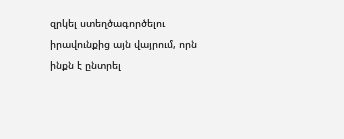զրկել ստեղծագործելու իրավունքից այն վայրում, որն ինքն է ընտրել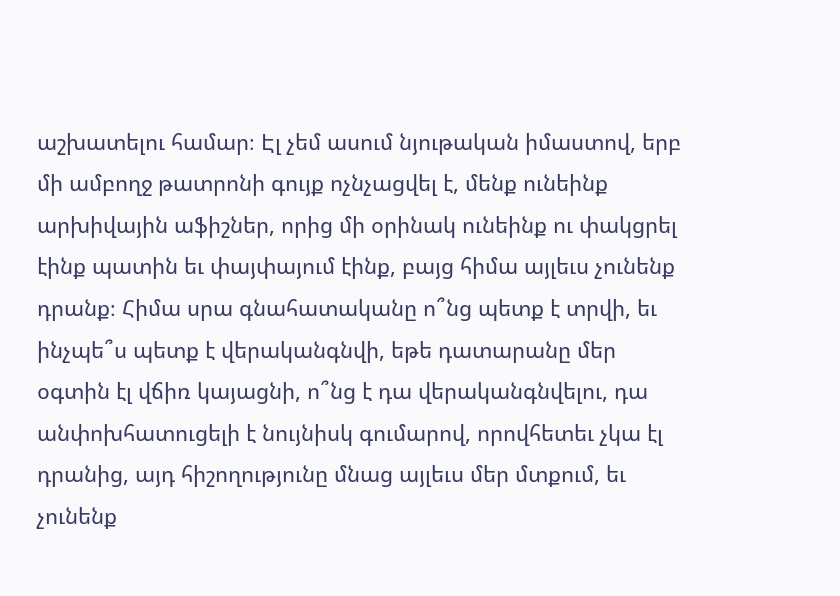աշխատելու համար։ Էլ չեմ ասում նյութական իմաստով, երբ մի ամբողջ թատրոնի գույք ոչնչացվել է, մենք ունեինք արխիվային աֆիշներ, որից մի օրինակ ունեինք ու փակցրել էինք պատին եւ փայփայում էինք, բայց հիմա այլեւս չունենք դրանք։ Հիմա սրա գնահատականը ո՞նց պետք է տրվի, եւ ինչպե՞ս պետք է վերականգնվի, եթե դատարանը մեր օգտին էլ վճիռ կայացնի, ո՞նց է դա վերականգնվելու, դա անփոխհատուցելի է նույնիսկ գումարով, որովհետեւ չկա էլ դրանից, այդ հիշողությունը մնաց այլեւս մեր մտքում, եւ չունենք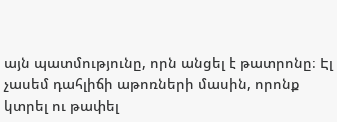այն պատմությունը, որն անցել է թատրոնը։ Էլ չասեմ դահլիճի աթոռների մասին, որոնք կտրել ու թափել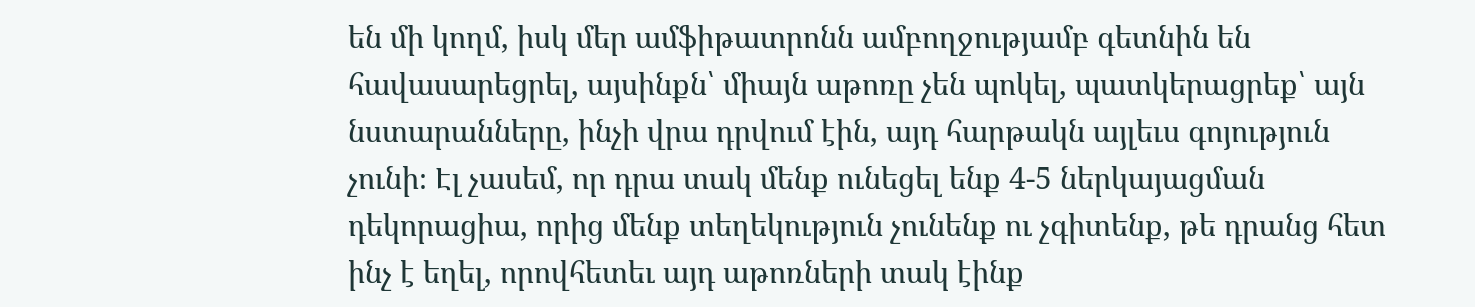են մի կողմ, իսկ մեր ամֆիթատրոնն ամբողջությամբ գետնին են հավասարեցրել, այսինքն՝ միայն աթոռը չեն պոկել, պատկերացրեք՝ այն նստարանները, ինչի վրա դրվում էին, այդ հարթակն այլեւս գոյություն չունի։ Էլ չասեմ, որ դրա տակ մենք ունեցել ենք 4-5 ներկայացման դեկորացիա, որից մենք տեղեկություն չունենք ու չգիտենք, թե դրանց հետ ինչ է եղել, որովհետեւ այդ աթոռների տակ էինք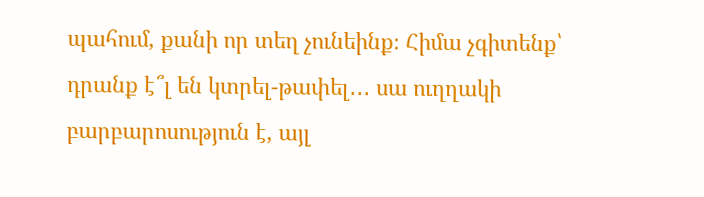պահում, քանի որ տեղ չունեինք։ Հիմա չգիտենք՝ դրանք է՞լ են կտրել-թափել․․․ սա ուղղակի բարբարոսություն է, այլ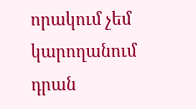որակում չեմ կարողանում դրան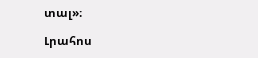տալ»։

Լրահոս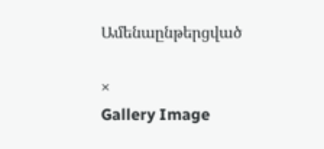Ամենաընթերցված

×
Gallery Image